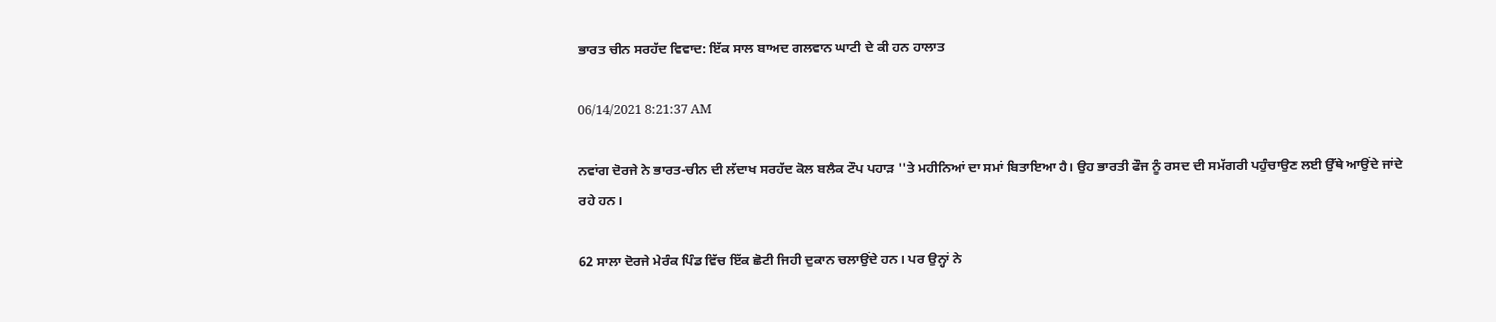ਭਾਰਤ ਚੀਨ ਸਰਹੱਦ ਵਿਵਾਦ: ਇੱਕ ਸਾਲ ਬਾਅਦ ਗਲਵਾਨ ਘਾਟੀ ਦੇ ਕੀ ਹਨ ਹਾਲਾਤ

06/14/2021 8:21:37 AM

ਨਵਾਂਗ ਦੋਰਜੇ ਨੇ ਭਾਰਤ-ਚੀਨ ਦੀ ਲੱਦਾਖ ਸਰਹੱਦ ਕੋਲ ਬਲੈਕ ਟੌਪ ਪਹਾੜ ''ਤੇ ਮਹੀਨਿਆਂ ਦਾ ਸਮਾਂ ਬਿਤਾਇਆ ਹੈ। ਉਹ ਭਾਰਤੀ ਫੌਜ ਨੂੰ ਰਸਦ ਦੀ ਸਮੱਗਰੀ ਪਹੁੰਚਾਉਣ ਲਈ ਉੱਥੇ ਆਉਂਦੇ ਜਾਂਦੇ ਰਹੇ ਹਨ।

62 ਸਾਲਾ ਦੋਰਜੇ ਮੇਰੰਕ ਪਿੰਡ ਵਿੱਚ ਇੱਕ ਛੋਟੀ ਜਿਹੀ ਦੁਕਾਨ ਚਲਾਉਂਦੇ ਹਨ। ਪਰ ਉਨ੍ਹਾਂ ਨੇ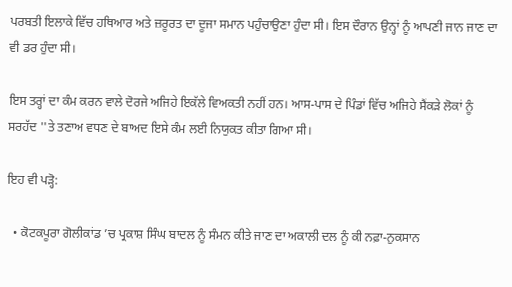ਪਰਬਤੀ ਇਲਾਕੇ ਵਿੱਚ ਹਥਿਆਰ ਅਤੇ ਜ਼ਰੂਰਤ ਦਾ ਦੂਜਾ ਸਮਾਨ ਪਹੁੰਚਾਉਣਾ ਹੁੰਦਾ ਸੀ। ਇਸ ਦੌਰਾਨ ਉਨ੍ਹਾਂ ਨੂੰ ਆਪਣੀ ਜਾਨ ਜਾਣ ਦਾ ਵੀ ਡਰ ਹੁੰਦਾ ਸੀ।

ਇਸ ਤਰ੍ਹਾਂ ਦਾ ਕੰਮ ਕਰਨ ਵਾਲੇ ਦੋਰਜੇ ਅਜਿਹੇ ਇਕੱਲੇ ਵਿਅਕਤੀ ਨਹੀਂ ਹਨ। ਆਸ-ਪਾਸ ਦੇ ਪਿੰਡਾਂ ਵਿੱਚ ਅਜਿਹੇ ਸੈਂਕੜੇ ਲੋਕਾਂ ਨੂੰ ਸਰਹੱਦ ''ਤੇ ਤਣਾਅ ਵਧਣ ਦੇ ਬਾਅਦ ਇਸੇ ਕੰਮ ਲਈ ਨਿਯੁਕਤ ਕੀਤਾ ਗਿਆ ਸੀ।

ਇਹ ਵੀ ਪੜ੍ਹੋ:

  • ਕੋਟਕਪੂਰਾ ਗੋਲੀਕਾਂਡ ’ਚ ਪ੍ਰਕਾਸ਼ ਸਿੰਘ ਬਾਦਲ ਨੂੰ ਸੰਮਨ ਕੀਤੇ ਜਾਣ ਦਾ ਅਕਾਲੀ ਦਲ ਨੂੰ ਕੀ ਨਫ਼ਾ-ਨੁਕਸਾਨ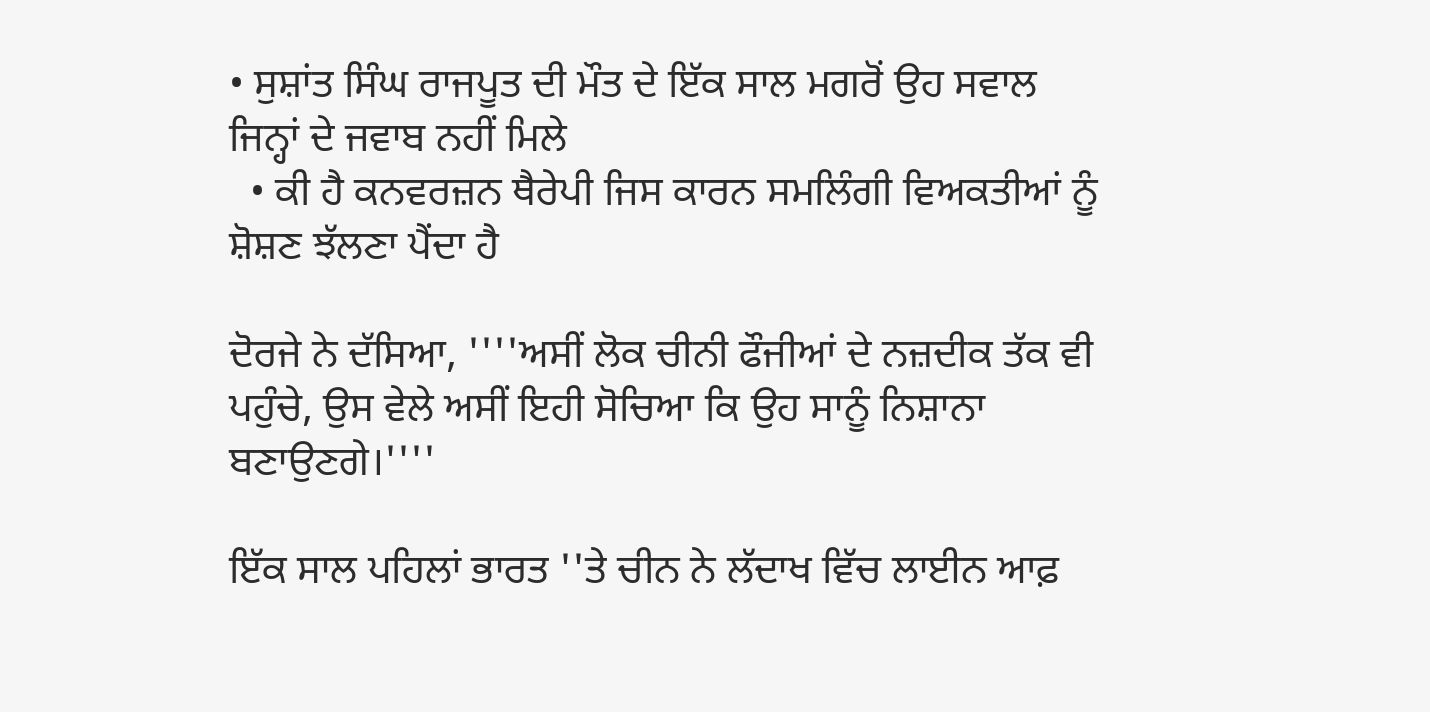• ਸੁਸ਼ਾਂਤ ਸਿੰਘ ਰਾਜਪੂਤ ਦੀ ਮੌਤ ਦੇ ਇੱਕ ਸਾਲ ਮਗਰੋਂ ਉਹ ਸਵਾਲ ਜਿਨ੍ਹਾਂ ਦੇ ਜਵਾਬ ਨਹੀਂ ਮਿਲੇ
  • ਕੀ ਹੈ ਕਨਵਰਜ਼ਨ ਥੈਰੇਪੀ ਜਿਸ ਕਾਰਨ ਸਮਲਿੰਗੀ ਵਿਅਕਤੀਆਂ ਨੂੰ ਸ਼ੋਸ਼ਣ ਝੱਲਣਾ ਪੈਂਦਾ ਹੈ

ਦੋਰਜੇ ਨੇ ਦੱਸਿਆ, ''''ਅਸੀਂ ਲੋਕ ਚੀਨੀ ਫੌਜੀਆਂ ਦੇ ਨਜ਼ਦੀਕ ਤੱਕ ਵੀ ਪਹੁੰਚੇ, ਉਸ ਵੇਲੇ ਅਸੀਂ ਇਹੀ ਸੋਚਿਆ ਕਿ ਉਹ ਸਾਨੂੰ ਨਿਸ਼ਾਨਾ ਬਣਾਉਣਗੇ।''''

ਇੱਕ ਸਾਲ ਪਹਿਲਾਂ ਭਾਰਤ ''ਤੇ ਚੀਨ ਨੇ ਲੱਦਾਖ ਵਿੱਚ ਲਾਈਨ ਆਫ਼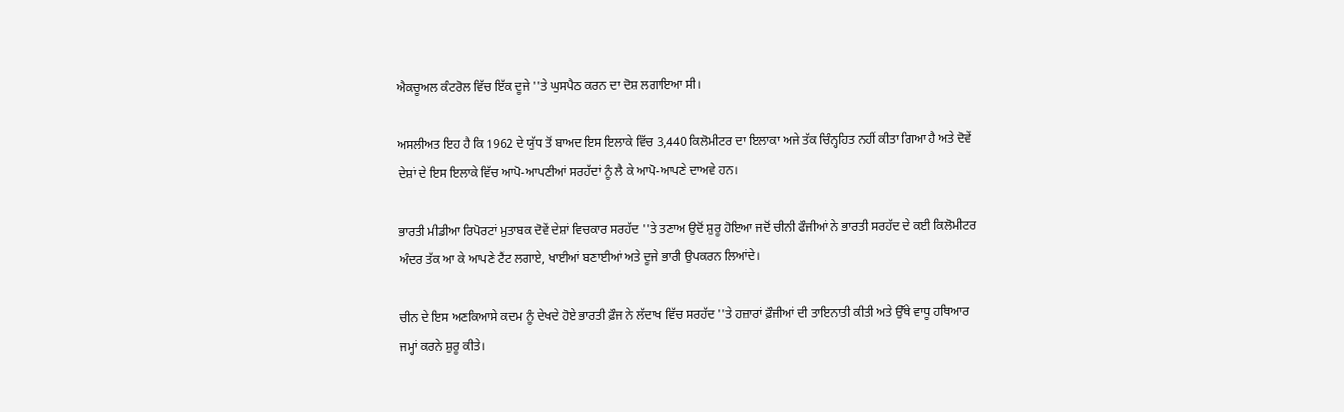ਐਕਚੂਅਲ ਕੰਟਰੋਲ ਵਿੱਚ ਇੱਕ ਦੂਜੇ ''ਤੇ ਘੁਸਪੈਠ ਕਰਨ ਦਾ ਦੋਸ਼ ਲਗਾਇਆ ਸੀ।

ਅਸਲੀਅਤ ਇਹ ਹੈ ਕਿ 1962 ਦੇ ਯੁੱਧ ਤੋਂ ਬਾਅਦ ਇਸ ਇਲਾਕੇ ਵਿੱਚ 3,440 ਕਿਲੋਮੀਟਰ ਦਾ ਇਲਾਕਾ ਅਜੇ ਤੱਕ ਚਿੰਨ੍ਹਹਿਤ ਨਹੀਂ ਕੀਤਾ ਗਿਆ ਹੈ ਅਤੇ ਦੋਵੇਂ ਦੇਸ਼ਾਂ ਦੇ ਇਸ ਇਲਾਕੇ ਵਿੱਚ ਆਪੋ-ਆਪਣੀਆਂ ਸਰਹੱਦਾਂ ਨੂੰ ਲੈ ਕੇ ਆਪੋ-ਆਪਣੇ ਦਾਅਵੇ ਹਨ।

ਭਾਰਤੀ ਮੀਡੀਆ ਰਿਪੋਰਟਾਂ ਮੁਤਾਬਕ ਦੋਵੇਂ ਦੇਸ਼ਾਂ ਵਿਚਕਾਰ ਸਰਹੱਦ ''ਤੇ ਤਣਾਅ ਉਦੋਂ ਸ਼ੁਰੂ ਹੋਇਆ ਜਦੋਂ ਚੀਨੀ ਫੌਜੀਆਂ ਨੇ ਭਾਰਤੀ ਸਰਹੱਦ ਦੇ ਕਈ ਕਿਲੋਮੀਟਰ ਅੰਦਰ ਤੱਕ ਆ ਕੇ ਆਪਣੇ ਟੈਂਟ ਲਗਾਏ, ਖਾਈਆਂ ਬਣਾਈਆਂ ਅਤੇ ਦੂਜੇ ਭਾਰੀ ਉਪਕਰਨ ਲਿਆਂਦੇ।

ਚੀਨ ਦੇ ਇਸ ਅਣਕਿਆਸੇ ਕਦਮ ਨੂੰ ਦੇਖਦੇ ਹੋਏ ਭਾਰਤੀ ਫ਼ੌਜ ਨੇ ਲੱਦਾਖ ਵਿੱਚ ਸਰਹੱਦ ''ਤੇ ਹਜ਼ਾਰਾਂ ਫ਼ੌਜੀਆਂ ਦੀ ਤਾਇਨਾਤੀ ਕੀਤੀ ਅਤੇ ਉੱਥੇ ਵਾਧੂ ਹਥਿਆਰ ਜਮ੍ਹਾਂ ਕਰਨੇ ਸ਼ੁਰੂ ਕੀਤੇ।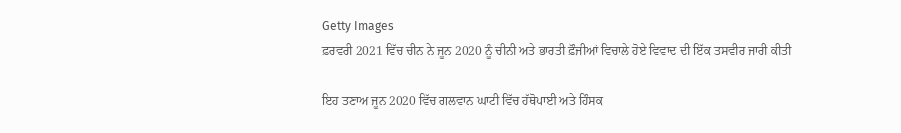Getty Images
ਫ਼ਰਵਰੀ 2021 ਵਿੱਚ ਚੀਨ ਨੇ ਜੂਨ 2020 ਨੂੰ ਚੀਨੀ ਅਤੇ ਭਾਰਤੀ ਫ਼ੌਜੀਆਂ ਵਿਚਾਲੇ ਹੋਏ ਵਿਵਾਦ ਦੀ ਇੱਕ ਤਸਵੀਰ ਜਾਰੀ ਕੀਤੀ

ਇਹ ਤਣਾਅ ਜੂਨ 2020 ਵਿੱਚ ਗਲਵਾਨ ਘਾਟੀ ਵਿੱਚ ਹੱਥੋਪਾਈ ਅਤੇ ਹਿੰਸਕ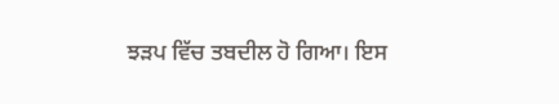ਝੜਪ ਵਿੱਚ ਤਬਦੀਲ ਹੋ ਗਿਆ। ਇਸ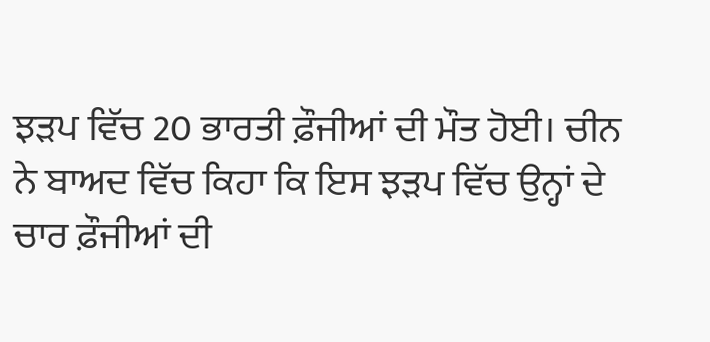ਝੜਪ ਵਿੱਚ 20 ਭਾਰਤੀ ਫ਼ੌਜੀਆਂ ਦੀ ਮੌਤ ਹੋਈ। ਚੀਨ ਨੇ ਬਾਅਦ ਵਿੱਚ ਕਿਹਾ ਕਿ ਇਸ ਝੜਪ ਵਿੱਚ ਉਨ੍ਹਾਂ ਦੇ ਚਾਰ ਫ਼ੌਜੀਆਂ ਦੀ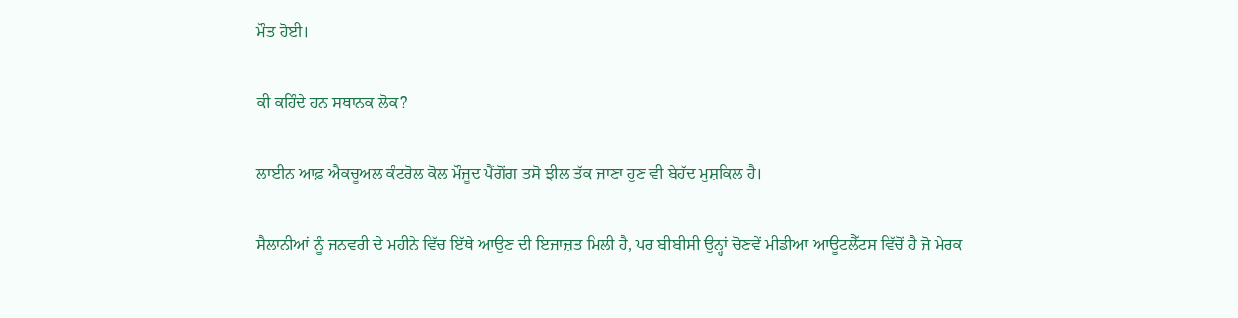ਮੌਤ ਹੋਈ।

ਕੀ ਕਹਿੰਦੇ ਹਨ ਸਥਾਨਕ ਲੋਕ?

ਲਾਈਨ ਆਫ਼ ਐਕਚੂਅਲ ਕੰਟਰੋਲ ਕੋਲ ਮੌਜੂਦ ਪੈਂਗੋਂਗ ਤਸੋ ਝੀਲ ਤੱਕ ਜਾਣਾ ਹੁਣ ਵੀ ਬੇਹੱਦ ਮੁਸ਼ਕਿਲ ਹੈ।

ਸੈਲਾਨੀਆਂ ਨੂੰ ਜਨਵਰੀ ਦੇ ਮਹੀਨੇ ਵਿੱਚ ਇੱਥੇ ਆਉਣ ਦੀ ਇਜਾਜ਼ਤ ਮਿਲੀ ਹੈ, ਪਰ ਬੀਬੀਸੀ ਉਨ੍ਹਾਂ ਚੋਣਵੇਂ ਮੀਡੀਆ ਆਊਟਲੈੱਟਸ ਵਿੱਚੋਂ ਹੈ ਜੋ ਮੇਰਕ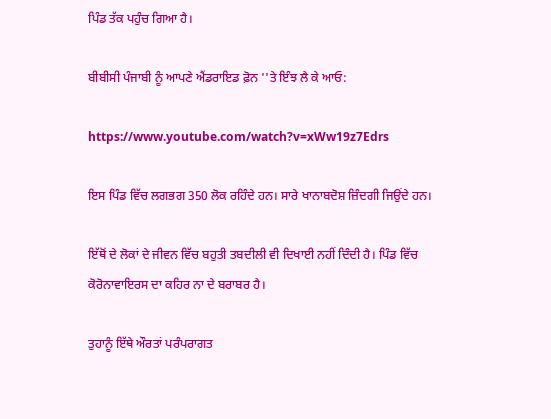ਪਿੰਡ ਤੱਕ ਪਹੁੰਚ ਗਿਆ ਹੈ।

ਬੀਬੀਸੀ ਪੰਜਾਬੀ ਨੂੰ ਆਪਣੇ ਐਂਡਰਾਇਡ ਫ਼ੋਨ ''ਤੇ ਇੰਝ ਲੈ ਕੇ ਆਓ:

https://www.youtube.com/watch?v=xWw19z7Edrs

ਇਸ ਪਿੰਡ ਵਿੱਚ ਲਗਭਗ 350 ਲੋਕ ਰਹਿੰਦੇ ਹਨ। ਸਾਰੇ ਖਾਨਾਬਦੋਸ਼ ਜ਼ਿੰਦਗੀ ਜਿਉਂਦੇ ਹਨ।

ਇੱਥੋਂ ਦੇ ਲੋਕਾਂ ਦੇ ਜੀਵਨ ਵਿੱਚ ਬਹੁਤੀ ਤਬਦੀਲੀ ਵੀ ਦਿਖਾਈ ਨਹੀਂ ਦਿੰਦੀ ਹੈ। ਪਿੰਡ ਵਿੱਚ ਕੋਰੋਨਾਵਾਇਰਸ ਦਾ ਕਹਿਰ ਨਾ ਦੇ ਬਰਾਬਰ ਹੈ।

ਤੁਹਾਨੂੰ ਇੱਥੇ ਔਰਤਾਂ ਪਰੰਪਰਾਗਤ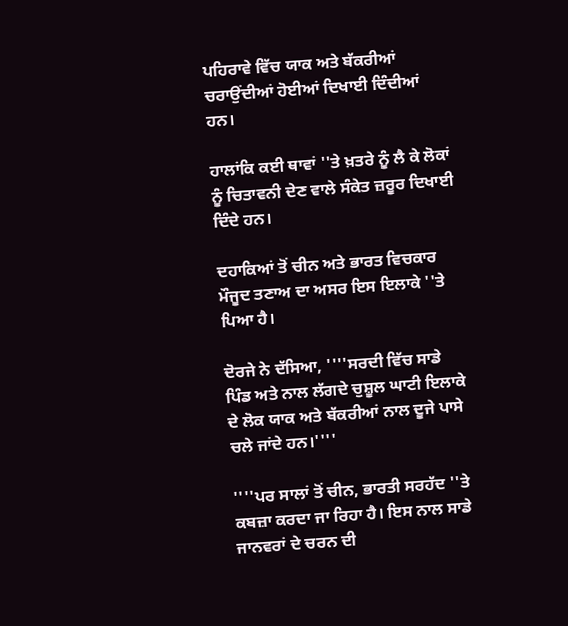ਪਹਿਰਾਵੇ ਵਿੱਚ ਯਾਕ ਅਤੇ ਬੱਕਰੀਆਂ ਚਰਾਉਂਦੀਆਂ ਹੋਈਆਂ ਦਿਖਾਈ ਦਿੰਦੀਆਂ ਹਨ।

ਹਾਲਾਂਕਿ ਕਈ ਥਾਵਾਂ ''ਤੇ ਖ਼ਤਰੇ ਨੂੰ ਲੈ ਕੇ ਲੋਕਾਂ ਨੂੰ ਚਿਤਾਵਨੀ ਦੇਣ ਵਾਲੇ ਸੰਕੇਤ ਜ਼ਰੂਰ ਦਿਖਾਈ ਦਿੰਦੇ ਹਨ।

ਦਹਾਕਿਆਂ ਤੋਂ ਚੀਨ ਅਤੇ ਭਾਰਤ ਵਿਚਕਾਰ ਮੌਜੂਦ ਤਣਾਅ ਦਾ ਅਸਰ ਇਸ ਇਲਾਕੇ ''ਤੇ ਪਿਆ ਹੈ।

ਦੋਰਜੇ ਨੇ ਦੱਸਿਆ, ''''ਸਰਦੀ ਵਿੱਚ ਸਾਡੇ ਪਿੰਡ ਅਤੇ ਨਾਲ ਲੱਗਦੇ ਚੁਸ਼ੂਲ ਘਾਟੀ ਇਲਾਕੇ ਦੇ ਲੋਕ ਯਾਕ ਅਤੇ ਬੱਕਰੀਆਂ ਨਾਲ ਦੂਜੇ ਪਾਸੇ ਚਲੇ ਜਾਂਦੇ ਹਨ।''''

''''ਪਰ ਸਾਲਾਂ ਤੋਂ ਚੀਨ, ਭਾਰਤੀ ਸਰਹੱਦ ''ਤੇ ਕਬਜ਼ਾ ਕਰਦਾ ਜਾ ਰਿਹਾ ਹੈ। ਇਸ ਨਾਲ ਸਾਡੇ ਜਾਨਵਰਾਂ ਦੇ ਚਰਨ ਦੀ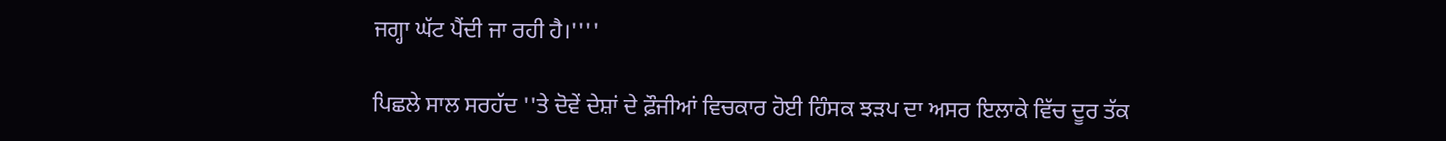ਜਗ੍ਹਾ ਘੱਟ ਪੈਂਦੀ ਜਾ ਰਹੀ ਹੈ।''''

ਪਿਛਲੇ ਸਾਲ ਸਰਹੱਦ ''ਤੇ ਦੋਵੇਂ ਦੇਸ਼ਾਂ ਦੇ ਫ਼ੌਜੀਆਂ ਵਿਚਕਾਰ ਹੋਈ ਹਿੰਸਕ ਝੜਪ ਦਾ ਅਸਰ ਇਲਾਕੇ ਵਿੱਚ ਦੂਰ ਤੱਕ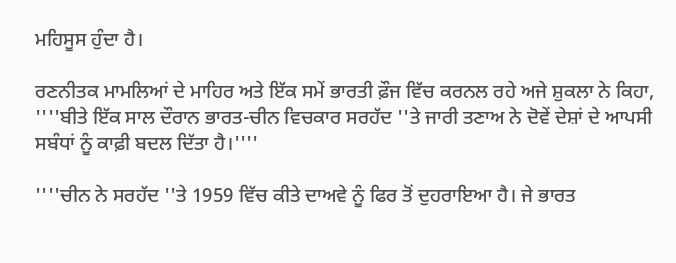ਮਹਿਸੂਸ ਹੁੰਦਾ ਹੈ।

ਰਣਨੀਤਕ ਮਾਮਲਿਆਂ ਦੇ ਮਾਹਿਰ ਅਤੇ ਇੱਕ ਸਮੇਂ ਭਾਰਤੀ ਫ਼ੌਜ ਵਿੱਚ ਕਰਨਲ ਰਹੇ ਅਜੇ ਸ਼ੁਕਲਾ ਨੇ ਕਿਹਾ, ''''ਬੀਤੇ ਇੱਕ ਸਾਲ ਦੌਰਾਨ ਭਾਰਤ-ਚੀਨ ਵਿਚਕਾਰ ਸਰਹੱਦ ''ਤੇ ਜਾਰੀ ਤਣਾਅ ਨੇ ਦੋਵੇਂ ਦੇਸ਼ਾਂ ਦੇ ਆਪਸੀ ਸਬੰਧਾਂ ਨੂੰ ਕਾਫ਼ੀ ਬਦਲ ਦਿੱਤਾ ਹੈ।''''

''''ਚੀਨ ਨੇ ਸਰਹੱਦ ''ਤੇ 1959 ਵਿੱਚ ਕੀਤੇ ਦਾਅਵੇ ਨੂੰ ਫਿਰ ਤੋਂ ਦੁਹਰਾਇਆ ਹੈ। ਜੇ ਭਾਰਤ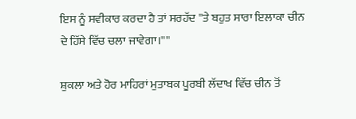ਇਸ ਨੂੰ ਸਵੀਕਾਰ ਕਰਦਾ ਹੈ ਤਾਂ ਸਰਹੱਦ ''ਤੇ ਬਹੁਤ ਸਾਰਾ ਇਲਾਕਾ ਚੀਨ ਦੇ ਹਿੱਸੇ ਵਿੱਚ ਚਲਾ ਜਾਵੇਗਾ।''''

ਸ਼ੁਕਲਾ ਅਤੇ ਹੋਰ ਮਾਹਿਰਾਂ ਮੁਤਾਬਕ ਪੂਰਬੀ ਲੱਦਾਖ ਵਿੱਚ ਚੀਨ ਤੋਂ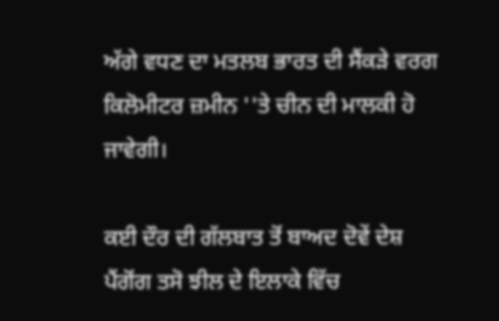ਅੱਗੇ ਵਧਣ ਦਾ ਮਤਲਬ ਭਾਰਤ ਦੀ ਸੈਂਕੜੇ ਵਰਗ ਕਿਲੋਮੀਟਰ ਜ਼ਮੀਨ ''ਤੇ ਚੀਨ ਦੀ ਮਾਲਕੀ ਹੋ ਜਾਵੇਗੀ।

ਕਈ ਦੌਰ ਦੀ ਗੱਲਬਾਤ ਤੋਂ ਬਾਅਦ ਦੋਵੇਂ ਦੇਸ਼ ਪੈਂਗੋਂਗ ਤਸੋ ਝੀਲ ਦੇ ਇਲਾਕੇ ਵਿੱਚ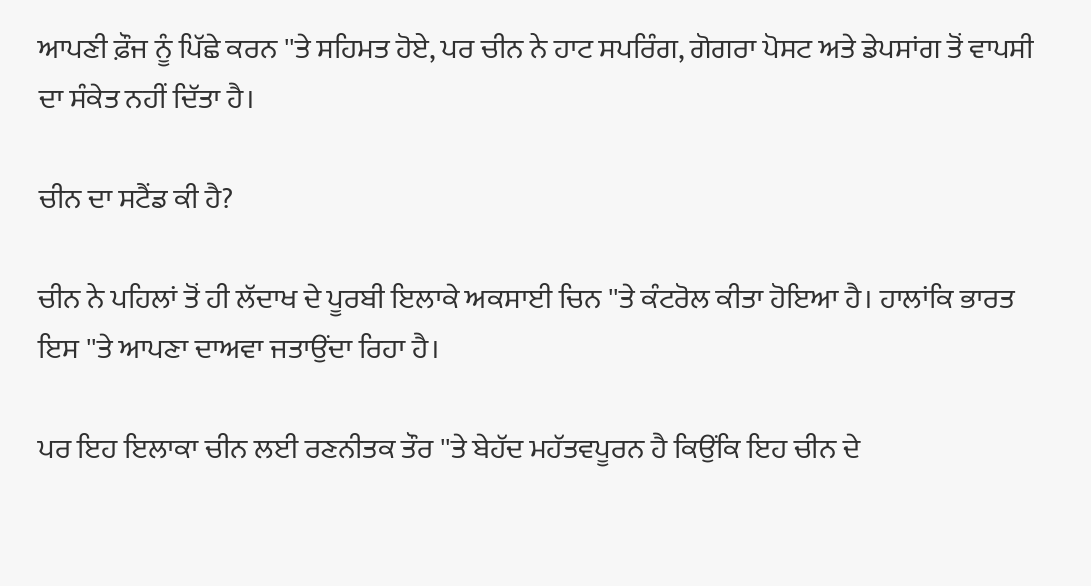ਆਪਣੀ ਫ਼ੌਜ ਨੂੰ ਪਿੱਛੇ ਕਰਨ ''ਤੇ ਸਹਿਮਤ ਹੋਏ, ਪਰ ਚੀਨ ਨੇ ਹਾਟ ਸਪਰਿੰਗ, ਗੋਗਰਾ ਪੋਸਟ ਅਤੇ ਡੇਪਸਾਂਗ ਤੋਂ ਵਾਪਸੀ ਦਾ ਸੰਕੇਤ ਨਹੀਂ ਦਿੱਤਾ ਹੈ।

ਚੀਨ ਦਾ ਸਟੈਂਡ ਕੀ ਹੈ?

ਚੀਨ ਨੇ ਪਹਿਲਾਂ ਤੋਂ ਹੀ ਲੱਦਾਖ ਦੇ ਪੂਰਬੀ ਇਲਾਕੇ ਅਕਸਾਈ ਚਿਨ ''ਤੇ ਕੰਟਰੋਲ ਕੀਤਾ ਹੋਇਆ ਹੈ। ਹਾਲਾਂਕਿ ਭਾਰਤ ਇਸ ''ਤੇ ਆਪਣਾ ਦਾਅਵਾ ਜਤਾਉਂਦਾ ਰਿਹਾ ਹੈ।

ਪਰ ਇਹ ਇਲਾਕਾ ਚੀਨ ਲਈ ਰਣਨੀਤਕ ਤੌਰ ''ਤੇ ਬੇਹੱਦ ਮਹੱਤਵਪੂਰਨ ਹੈ ਕਿਉਂਕਿ ਇਹ ਚੀਨ ਦੇ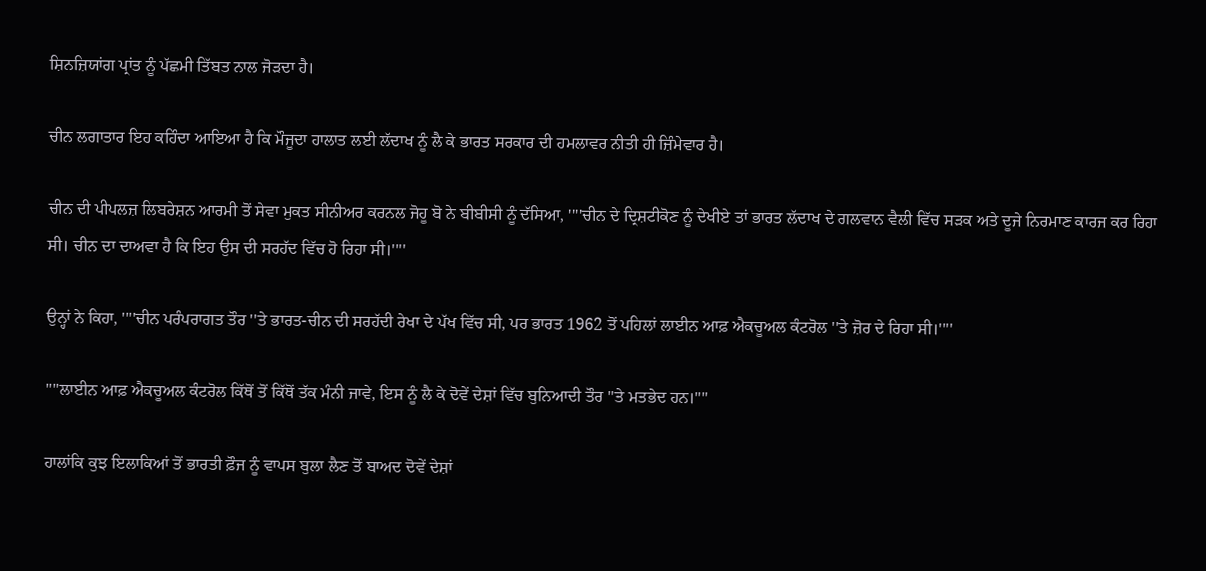ਸ਼ਿਨਜ਼ਿਯਾਂਗ ਪ੍ਰਾਂਤ ਨੂੰ ਪੱਛਮੀ ਤਿੱਬਤ ਨਾਲ ਜੋੜਦਾ ਹੈ।

ਚੀਨ ਲਗਾਤਾਰ ਇਹ ਕਹਿੰਦਾ ਆਇਆ ਹੈ ਕਿ ਮੌਜੂਦਾ ਹਾਲਾਤ ਲਈ ਲੱਦਾਖ ਨੂੰ ਲੈ ਕੇ ਭਾਰਤ ਸਰਕਾਰ ਦੀ ਹਮਲਾਵਰ ਨੀਤੀ ਹੀ ਜ਼ਿੰਮੇਵਾਰ ਹੈ।

ਚੀਨ ਦੀ ਪੀਪਲਜ਼ ਲਿਬਰੇਸ਼ਨ ਆਰਮੀ ਤੋਂ ਸੇਵਾ ਮੁਕਤ ਸੀਨੀਅਰ ਕਰਨਲ ਜੋਹੂ ਬੋ ਨੇ ਬੀਬੀਸੀ ਨੂੰ ਦੱਸਿਆ, ''''ਚੀਨ ਦੇ ਦ੍ਰਿਸ਼ਟੀਕੋਣ ਨੂੰ ਦੇਖੀਏ ਤਾਂ ਭਾਰਤ ਲੱਦਾਖ ਦੇ ਗਲਵਾਨ ਵੈਲੀ ਵਿੱਚ ਸੜਕ ਅਤੇ ਦੂਜੇ ਨਿਰਮਾਣ ਕਾਰਜ ਕਰ ਰਿਹਾ ਸੀ। ਚੀਨ ਦਾ ਦਾਅਵਾ ਹੈ ਕਿ ਇਹ ਉਸ ਦੀ ਸਰਹੱਦ ਵਿੱਚ ਹੋ ਰਿਹਾ ਸੀ।''''

ਉਨ੍ਹਾਂ ਨੇ ਕਿਹਾ, ''''ਚੀਨ ਪਰੰਪਰਾਗਤ ਤੌਰ ''ਤੇ ਭਾਰਤ-ਚੀਨ ਦੀ ਸਰਹੱਦੀ ਰੇਖਾ ਦੇ ਪੱਖ ਵਿੱਚ ਸੀ, ਪਰ ਭਾਰਤ 1962 ਤੋਂ ਪਹਿਲਾਂ ਲਾਈਨ ਆਫ਼ ਐਕਚੂਅਲ ਕੰਟਰੋਲ ''ਤੇ ਜ਼ੋਰ ਦੇ ਰਿਹਾ ਸੀ।''''

''''ਲਾਈਨ ਆਫ਼ ਐਕਚੂਅਲ ਕੰਟਰੋਲ ਕਿੱਥੋਂ ਤੋਂ ਕਿੱਥੋਂ ਤੱਕ ਮੰਨੀ ਜਾਵੇ, ਇਸ ਨੂੰ ਲੈ ਕੇ ਦੋਵੇਂ ਦੇਸ਼ਾਂ ਵਿੱਚ ਬੁਨਿਆਦੀ ਤੌਰ ''ਤੇ ਮਤਭੇਦ ਹਨ।''''

ਹਾਲਾਂਕਿ ਕੁਝ ਇਲਾਕਿਆਂ ਤੋਂ ਭਾਰਤੀ ਫ਼ੌਜ ਨੂੰ ਵਾਪਸ ਬੁਲਾ ਲੈਣ ਤੋਂ ਬਾਅਦ ਦੋਵੇਂ ਦੇਸ਼ਾਂ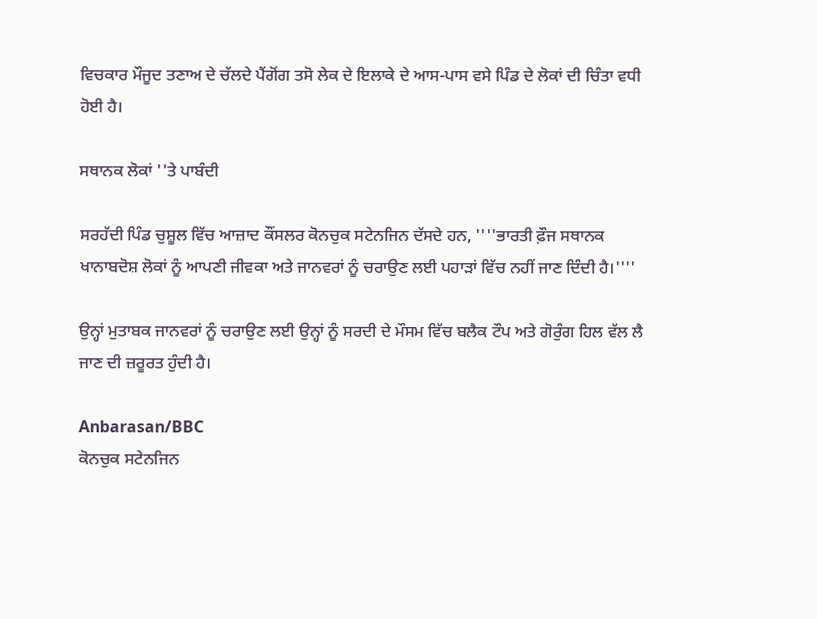ਵਿਚਕਾਰ ਮੌਜੂਦ ਤਣਾਅ ਦੇ ਚੱਲਦੇ ਪੈਂਗੋਂਗ ਤਸੋ ਲੇਕ ਦੇ ਇਲਾਕੇ ਦੇ ਆਸ-ਪਾਸ ਵਸੇ ਪਿੰਡ ਦੇ ਲੋਕਾਂ ਦੀ ਚਿੰਤਾ ਵਧੀ ਹੋਈ ਹੈ।

ਸਥਾਨਕ ਲੋਕਾਂ ''ਤੇ ਪਾਬੰਦੀ

ਸਰਹੱਦੀ ਪਿੰਡ ਚੁਸ਼ੂਲ ਵਿੱਚ ਆਜ਼ਾਦ ਕੌਂਸਲਰ ਕੋਨਚੁਕ ਸਟੇਨਜਿਨ ਦੱਸਦੇ ਹਨ, ''''ਭਾਰਤੀ ਫ਼ੌਜ ਸਥਾਨਕ ਖਾਨਾਬਦੋਸ਼ ਲੋਕਾਂ ਨੂੰ ਆਪਣੀ ਜੀਵਕਾ ਅਤੇ ਜਾਨਵਰਾਂ ਨੂੰ ਚਰਾਉਣ ਲਈ ਪਹਾੜਾਂ ਵਿੱਚ ਨਹੀਂ ਜਾਣ ਦਿੰਦੀ ਹੈ।''''

ਉਨ੍ਹਾਂ ਮੁਤਾਬਕ ਜਾਨਵਰਾਂ ਨੂੰ ਚਰਾਉਣ ਲਈ ਉਨ੍ਹਾਂ ਨੂੰ ਸਰਦੀ ਦੇ ਮੌਸਮ ਵਿੱਚ ਬਲੈਕ ਟੌਪ ਅਤੇ ਗੋਰੁੰਗ ਹਿਲ ਵੱਲ ਲੈ ਜਾਣ ਦੀ ਜ਼ਰੂਰਤ ਹੁੰਦੀ ਹੈ।

Anbarasan/BBC
ਕੋਨਚੁਕ ਸਟੇਨਜਿਨ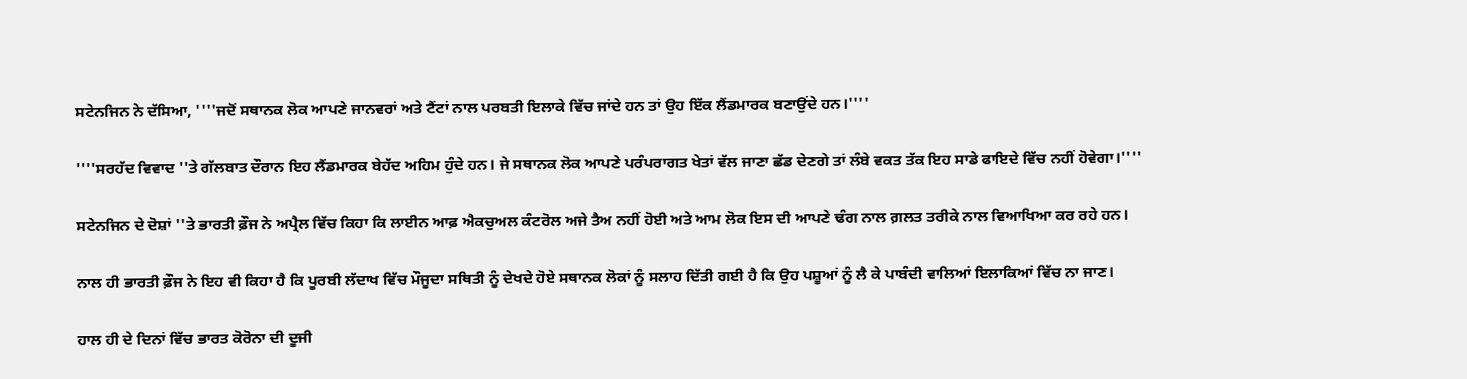ਸਟੇਨਜਿਨ ਨੇ ਦੱਸਿਆ, ''''ਜਦੋਂ ਸਥਾਨਕ ਲੋਕ ਆਪਣੇ ਜਾਨਵਰਾਂ ਅਤੇ ਟੈਂਟਾਂ ਨਾਲ ਪਰਬਤੀ ਇਲਾਕੇ ਵਿੱਚ ਜਾਂਦੇ ਹਨ ਤਾਂ ਉਹ ਇੱਕ ਲੈਂਡਮਾਰਕ ਬਣਾਉਂਦੇ ਹਨ।''''

''''ਸਰਹੱਦ ਵਿਵਾਦ ''ਤੇ ਗੱਲਬਾਤ ਦੌਰਾਨ ਇਹ ਲੈਂਡਮਾਰਕ ਬੇਹੱਦ ਅਹਿਮ ਹੁੰਦੇ ਹਨ। ਜੇ ਸਥਾਨਕ ਲੋਕ ਆਪਣੇ ਪਰੰਪਰਾਗਤ ਖੇਤਾਂ ਵੱਲ ਜਾਣਾ ਛੱਡ ਦੇਣਗੇ ਤਾਂ ਲੰਬੇ ਵਕਤ ਤੱਕ ਇਹ ਸਾਡੇ ਫਾਇਦੇ ਵਿੱਚ ਨਹੀਂ ਹੋਵੇਗਾ।''''

ਸਟੇਨਜਿਨ ਦੇ ਦੋਸ਼ਾਂ ''ਤੇ ਭਾਰਤੀ ਫ਼ੌਜ ਨੇ ਅਪ੍ਰੈਲ ਵਿੱਚ ਕਿਹਾ ਕਿ ਲਾਈਨ ਆਫ਼ ਐਕਚੁਅਲ ਕੰਟਰੋਲ ਅਜੇ ਤੈਅ ਨਹੀਂ ਹੋਈ ਅਤੇ ਆਮ ਲੋਕ ਇਸ ਦੀ ਆਪਣੇ ਢੰਗ ਨਾਲ ਗ਼ਲਤ ਤਰੀਕੇ ਨਾਲ ਵਿਆਖਿਆ ਕਰ ਰਹੇ ਹਨ।

ਨਾਲ ਹੀ ਭਾਰਤੀ ਫ਼ੌਜ ਨੇ ਇਹ ਵੀ ਕਿਹਾ ਹੈ ਕਿ ਪੂਰਬੀ ਲੱਦਾਖ ਵਿੱਚ ਮੌਜੂਦਾ ਸਥਿਤੀ ਨੂੰ ਦੇਖਦੇ ਹੋਏ ਸਥਾਨਕ ਲੋਕਾਂ ਨੂੰ ਸਲਾਹ ਦਿੱਤੀ ਗਈ ਹੈ ਕਿ ਉਹ ਪਸ਼ੂਆਂ ਨੂੰ ਲੈ ਕੇ ਪਾਬੰਦੀ ਵਾਲਿਆਂ ਇਲਾਕਿਆਂ ਵਿੱਚ ਨਾ ਜਾਣ।

ਹਾਲ ਹੀ ਦੇ ਦਿਨਾਂ ਵਿੱਚ ਭਾਰਤ ਕੋਰੋਨਾ ਦੀ ਦੂਜੀ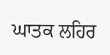ਘਾਤਕ ਲਹਿਰ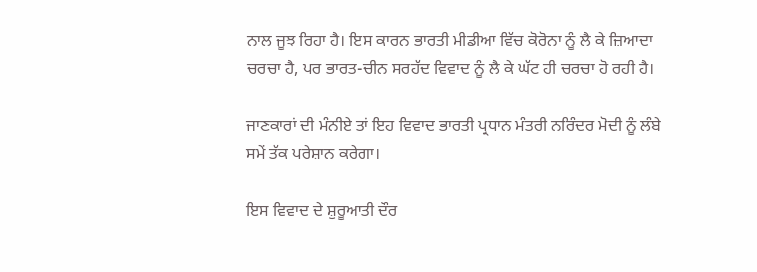ਨਾਲ ਜੂਝ ਰਿਹਾ ਹੈ। ਇਸ ਕਾਰਨ ਭਾਰਤੀ ਮੀਡੀਆ ਵਿੱਚ ਕੋਰੋਨਾ ਨੂੰ ਲੈ ਕੇ ਜ਼ਿਆਦਾ ਚਰਚਾ ਹੈ, ਪਰ ਭਾਰਤ-ਚੀਨ ਸਰਹੱਦ ਵਿਵਾਦ ਨੂੰ ਲੈ ਕੇ ਘੱਟ ਹੀ ਚਰਚਾ ਹੋ ਰਹੀ ਹੈ।

ਜਾਣਕਾਰਾਂ ਦੀ ਮੰਨੀਏ ਤਾਂ ਇਹ ਵਿਵਾਦ ਭਾਰਤੀ ਪ੍ਰਧਾਨ ਮੰਤਰੀ ਨਰਿੰਦਰ ਮੋਦੀ ਨੂੰ ਲੰਬੇ ਸਮੇਂ ਤੱਕ ਪਰੇਸ਼ਾਨ ਕਰੇਗਾ।

ਇਸ ਵਿਵਾਦ ਦੇ ਸ਼ੁਰੂਆਤੀ ਦੌਰ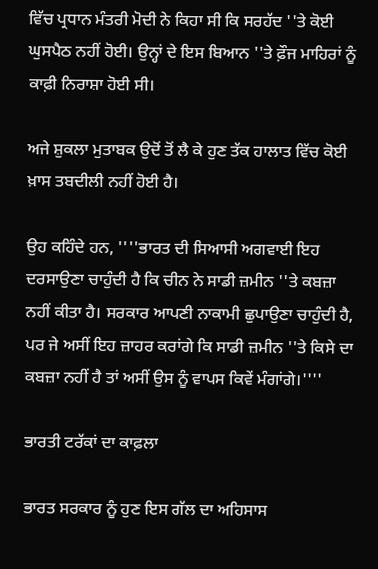ਵਿੱਚ ਪ੍ਰਧਾਨ ਮੰਤਰੀ ਮੋਦੀ ਨੇ ਕਿਹਾ ਸੀ ਕਿ ਸਰਹੱਦ ''ਤੇ ਕੋਈ ਘੁਸਪੈਠ ਨਹੀਂ ਹੋਈ। ਉਨ੍ਹਾਂ ਦੇ ਇਸ ਬਿਆਨ ''ਤੇ ਫ਼ੌਜ ਮਾਹਿਰਾਂ ਨੂੰ ਕਾਫ਼ੀ ਨਿਰਾਸ਼ਾ ਹੋਈ ਸੀ।

ਅਜੇ ਸ਼ੁਕਲਾ ਮੁਤਾਬਕ ਉਦੋਂ ਤੋਂ ਲੈ ਕੇ ਹੁਣ ਤੱਕ ਹਾਲਾਤ ਵਿੱਚ ਕੋਈ ਖ਼ਾਸ ਤਬਦੀਲੀ ਨਹੀਂ ਹੋਈ ਹੈ।

ਉਹ ਕਹਿੰਦੇ ਹਨ, ''''ਭਾਰਤ ਦੀ ਸਿਆਸੀ ਅਗਵਾਈ ਇਹ ਦਰਸਾਉਣਾ ਚਾਹੁੰਦੀ ਹੈ ਕਿ ਚੀਨ ਨੇ ਸਾਡੀ ਜ਼ਮੀਨ ''ਤੇ ਕਬਜ਼ਾ ਨਹੀਂ ਕੀਤਾ ਹੈ। ਸਰਕਾਰ ਆਪਣੀ ਨਾਕਾਮੀ ਛੁਪਾਉਣਾ ਚਾਹੁੰਦੀ ਹੈ, ਪਰ ਜੇ ਅਸੀਂ ਇਹ ਜ਼ਾਹਰ ਕਰਾਂਗੇ ਕਿ ਸਾਡੀ ਜ਼ਮੀਨ ''ਤੇ ਕਿਸੇ ਦਾ ਕਬਜ਼ਾ ਨਹੀਂ ਹੈ ਤਾਂ ਅਸੀਂ ਉਸ ਨੂੰ ਵਾਪਸ ਕਿਵੇਂ ਮੰਗਾਂਗੇ।''''

ਭਾਰਤੀ ਟਰੱਕਾਂ ਦਾ ਕਾਫ਼ਲਾ

ਭਾਰਤ ਸਰਕਾਰ ਨੂੰ ਹੁਣ ਇਸ ਗੱਲ ਦਾ ਅਹਿਸਾਸ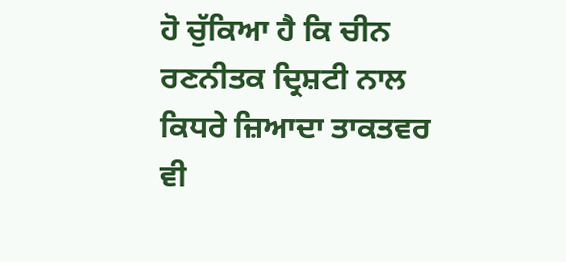ਹੋ ਚੁੱਕਿਆ ਹੈ ਕਿ ਚੀਨ ਰਣਨੀਤਕ ਦ੍ਰਿਸ਼ਟੀ ਨਾਲ ਕਿਧਰੇ ਜ਼ਿਆਦਾ ਤਾਕਤਵਰ ਵੀ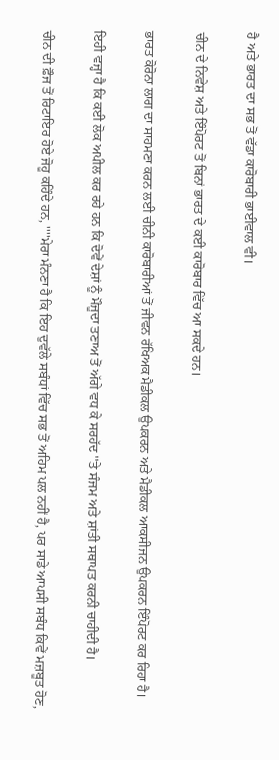ਹੈ ਅਤੇ ਭਾਰਤ ਦਾ ਸਭ ਤੋਂ ਵੱਡਾ ਕਾਰੋਬਾਰੀ ਭਾਈਵਾਲ ਵੀ।

ਚੀਨ ਦੇ ਨਿਵੇਸ਼ ਅਤੇ ਇੰਪੋਰਟ ਤੋਂ ਬਿਨਾਂ ਭਾਰਤ ਦੇ ਕਈ ਕਾਰੋਬਾਰ ਵਿੱਚ ਆ ਸਕਦੇ ਹਨ।

ਭਾਰਤ ਕੋਰੋਨਾ ਲਾਗ ਦਾ ਸਾਹਮਣਾ ਕਰਨ ਲਈ ਚੀਨੀ ਕਾਰੋਬਾਰੀਆਂ ਤੋਂ ਜੀਵਨ ਰੱਖਿਅਕ ਮੈਡੀਕਲ ਉਪਕਰਨ ਅਤੇ ਮੈਡੀਕਲ ਆਕਸੀਜਨ ਉਪਕਰਨ ਇੰਪੋਰਟ ਕਰ ਰਿਹਾ ਹੈ।

ਇਹੀ ਵਜ੍ਹਾ ਹੈ ਕਿ ਕਈ ਲੋਕ ਅਪੀਲ ਕਰ ਰਹੇ ਹਨ ਕਿ ਦੋਵੇਂ ਦੇਸ਼ਾਂ ਨੂੰ ਮੌਜੂਦਾ ਤਣਾਅ ਤੋਂ ਅੱਗੇ ਵਧ ਕੇ ਸਰਹੱਦ ''ਤੇ ਸੰਜਮ ਅਤੇ ਸ਼ਾਂਤੀ ਸਥਾਪਤ ਕਰਨੀ ਚਾਹੀਦੀ ਹੈ।

ਚੀਨ ਦੀ ਫ਼ੌਜ ਤੋਂ ਰਿਟਾਇਰ ਹੋਏ ਜੋਹੂ ਕਹਿੰਦੇ ਹਨ, ''''ਮੇਰਾ ਮੰਨਣਾ ਹੈ ਕਿ ਇਹ ਦੁਵੱਲੇ ਸਬੰਧਾਂ ਵਿੱਚ ਸਭ ਤੋਂ ਅਹਿਮ ਪਲ ਨਹੀਂ ਹੈ, ਪਰ ਸਾਡੇ ਆਪਸੀ ਸਬੰਧ ਕਿਵੇਂ ਮਜ਼ਬੂਤ ਹੋਣ,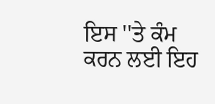ਇਸ ''ਤੇ ਕੰਮ ਕਰਨ ਲਈ ਇਹ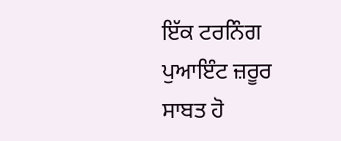ਇੱਕ ਟਰਨਿੰਗ ਪੁਆਇੰਟ ਜ਼ਰੂਰ ਸਾਬਤ ਹੋ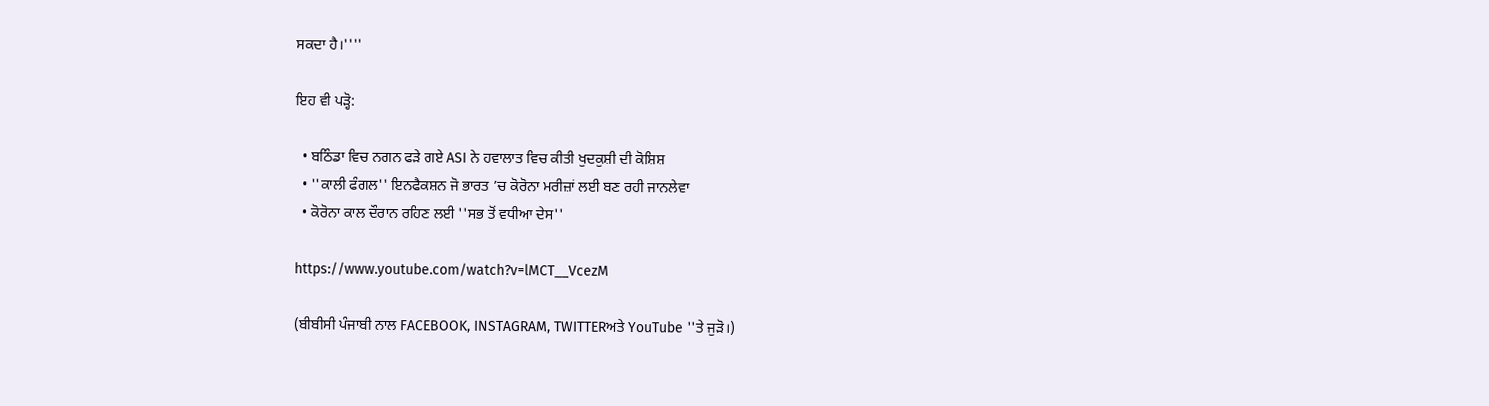ਸਕਦਾ ਹੈ।''''

ਇਹ ਵੀ ਪੜ੍ਹੋ:

  • ਬਠਿੰਡਾ ਵਿਚ ਨਗਨ ਫੜੇ ਗਏ ASI ਨੇ ਹਵਾਲਾਤ ਵਿਚ ਕੀਤੀ ਖੁਦਕੁਸ਼ੀ ਦੀ ਕੋਸ਼ਿਸ਼
  • ''ਕਾਲੀ ਫੰਗਲ'' ਇਨਫੈਕਸ਼ਨ ਜੋ ਭਾਰਤ ’ਚ ਕੋਰੋਨਾ ਮਰੀਜ਼ਾਂ ਲਈ ਬਣ ਰਹੀ ਜਾਨਲੇਵਾ
  • ਕੋਰੋਨਾ ਕਾਲ ਦੌਰਾਨ ਰਹਿਣ ਲਈ ''ਸਭ ਤੋਂ ਵਧੀਆ ਦੇਸ''

https://www.youtube.com/watch?v=lMCT__VcezM

(ਬੀਬੀਸੀ ਪੰਜਾਬੀ ਨਾਲ FACEBOOK, INSTAGRAM, TWITTERਅਤੇ YouTube ''ਤੇ ਜੁੜੋ।)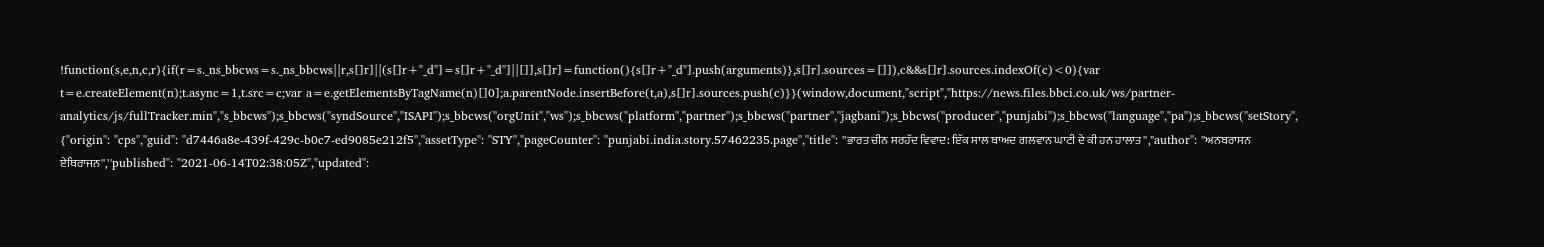!function(s,e,n,c,r){if(r=s._ns_bbcws=s._ns_bbcws||r,s[]r]||(s[]r+"_d"]=s[]r+"_d"]||[]],s[]r]=function(){s[]r+"_d"].push(arguments)},s[]r].sources=[]]),c&&s[]r].sources.indexOf(c)<0){var t=e.createElement(n);t.async=1,t.src=c;var a=e.getElementsByTagName(n)[]0];a.parentNode.insertBefore(t,a),s[]r].sources.push(c)}}(window,document,"script","https://news.files.bbci.co.uk/ws/partner-analytics/js/fullTracker.min","s_bbcws");s_bbcws(''syndSource'',''ISAPI'');s_bbcws(''orgUnit'',''ws'');s_bbcws(''platform'',''partner'');s_bbcws(''partner'',''jagbani'');s_bbcws(''producer'',''punjabi'');s_bbcws(''language'',''pa'');s_bbcws(''setStory'', {''origin'': ''cps'',''guid'': ''d7446a8e-439f-429c-b0c7-ed9085e212f5'',''assetType'': ''STY'',''pageCounter'': ''punjabi.india.story.57462235.page'',''title'': ''ਭਾਰਤ ਚੀਨ ਸਰਹੱਦ ਵਿਵਾਦ: ਇੱਕ ਸਾਲ ਬਾਅਦ ਗਲਵਾਨ ਘਾਟੀ ਦੇ ਕੀ ਹਨ ਹਾਲਾਤ'',''author'': ''ਅਨਬਰਾਸਨ ਏਥਿਰਾਜਨ'',''published'': ''2021-06-14T02:38:05Z'',''updated'':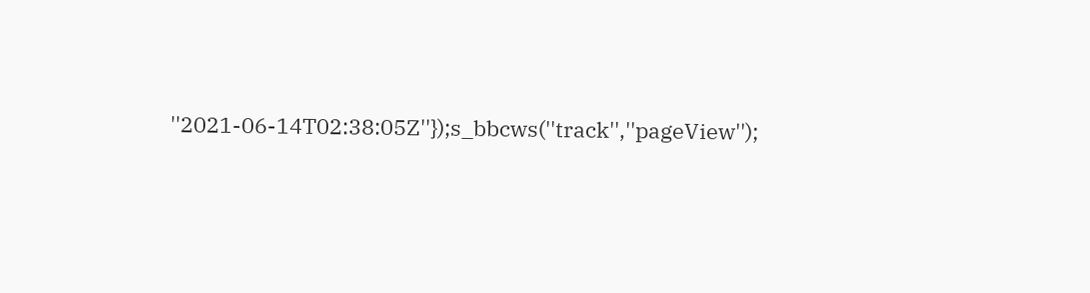''2021-06-14T02:38:05Z''});s_bbcws(''track'',''pageView'');